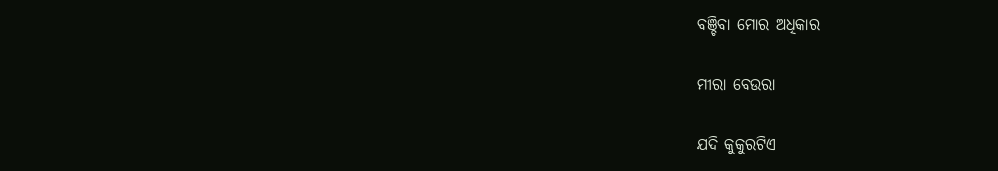ବଞ୍ଚିବା ମୋର ଅଧିକାର

ମୀରା ବେଉରା

ଯଦି କୁକୁରଟିଏ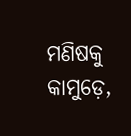ମଣିଷକୁ କାମୁଡ଼େ,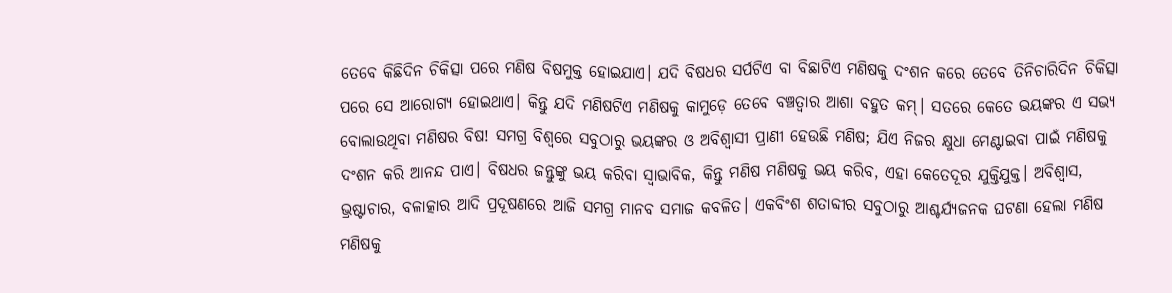ତେବେ କିଛିଦିନ ଚିକିତ୍ସା ପରେ ମଣିଷ ବିଷମୁକ୍ତ ହୋଇଯାଏ। ଯଦି ବିଷଧର ସର୍ପଟିଏ ବା ବିଛାଟିଏ ମଣିଷକୁ ଦଂଶନ କରେ ତେବେ ତିନିଚାରିଦିନ ଚିକିତ୍ସା ପରେ ସେ ଆରୋଗ୍ୟ ହୋଇଥାଏ। କିନ୍ତୁ ଯଦି ମଣିଷଟିଏ ମଣିଷକୁ କାମୁଡ଼େ ତେବେ ବଞ୍ଚତ୍ବାର ଆଶା ବହୁତ କମ୍‌। ସତରେ କେତେ ଭୟଙ୍କର ଏ ସଭ୍ୟ ବୋଲାଉଥିବା ମଣିଷର ବିଷ! ସମଗ୍ର ବିଶ୍ୱରେ ସବୁଠାରୁ ଭୟଙ୍କର ଓ ଅବିଶ୍ୱାସୀ ପ୍ରାଣୀ ହେଉଛି ମଣିଷ; ଯିଏ ନିଜର କ୍ଷୁଧା ମେଣ୍ଟାଇବା ପାଇଁ ମଣିଷକୁ ଦଂଶନ କରି ଆନନ୍ଦ ପାଏ। ବିଷଧର ଜନ୍ତୁଙ୍କୁ ଭୟ କରିବା ସ୍ବାଭାବିକ, କିନ୍ତୁ ମଣିଷ ମଣିଷକୁ ଭୟ କରିବ, ଏହା କେତେଦୂର ଯୁକ୍ତିଯୁକ୍ତ। ଅବିଶ୍ୱାସ, ଭ୍ରଷ୍ଟାଚାର, ବଳାତ୍କାର ଆଦି ପ୍ରଦୂଷଣରେ ଆଜି ସମଗ୍ର ମାନବ ସମାଜ କବଳିତ। ଏକବିଂଶ ଶତାବ୍ଦୀର ସବୁଠାରୁ ଆଶ୍ଚର୍ଯ୍ୟଜନକ ଘଟଣା ହେଲା ମଣିଷ ମଣିଷକୁ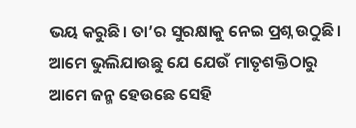ଭୟ କରୁଛି। ତା’ର ସୁରକ୍ଷାକୁ ନେଇ ପ୍ରଶ୍ନ ଉଠୁଛି। ଆମେ ଭୁଲିଯାଉଛୁ ଯେ ଯେଉଁ ମାତୃଶକ୍ତିଠାରୁ ଆମେ ଜନ୍ମ ହେଉଛେ ସେହି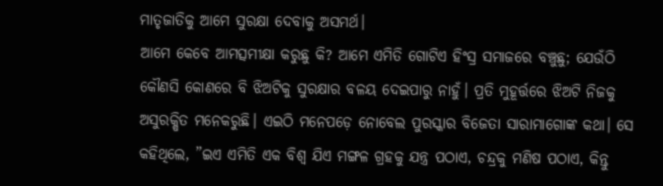ମାତୃଜାତିକୁ ଆମେ ସୁରକ୍ଷା ଦେବାକୁ ଅସମର୍ଥ।
ଆମେ କେବେ ଆମତ୍ସମୀକ୍ଷା କରୁଛୁ କି? ଆମେ ଏମିତି ଗୋଟିଏ ହିଂସ୍ର ସମାଜରେ ବଞ୍ଚୁଛୁ; ଯେଉଁଠି କୌଣସି କୋଣରେ ବି ଝିଅଟିକୁ ସୁରକ୍ଷାର ବଳୟ ଦେଇପାରୁ ନାହୁଁ। ପ୍ରତି ମୁହୂର୍ତ୍ତରେ ଝିଅଟି ନିଜକୁ ଅସୁରକ୍ଷିତ ମନେକରୁଛି। ଏଇଠି ମନେପଡ଼େ ନୋବେଲ ପୁରସ୍କାର ବିଜେତା ସାରାମାଗୋଙ୍କ କଥା। ସେ କହିଥିଲେ, ”ଇଏ ଏମିତି ଏକ ବିଶ୍ୱ ଯିଏ ମଙ୍ଗଳ ଗ୍ରହକୁ ଯନ୍ତ୍ର ପଠାଏ, ଚନ୍ଦ୍ରକୁ ମଣିଷ ପଠାଏ, କିନ୍ତୁ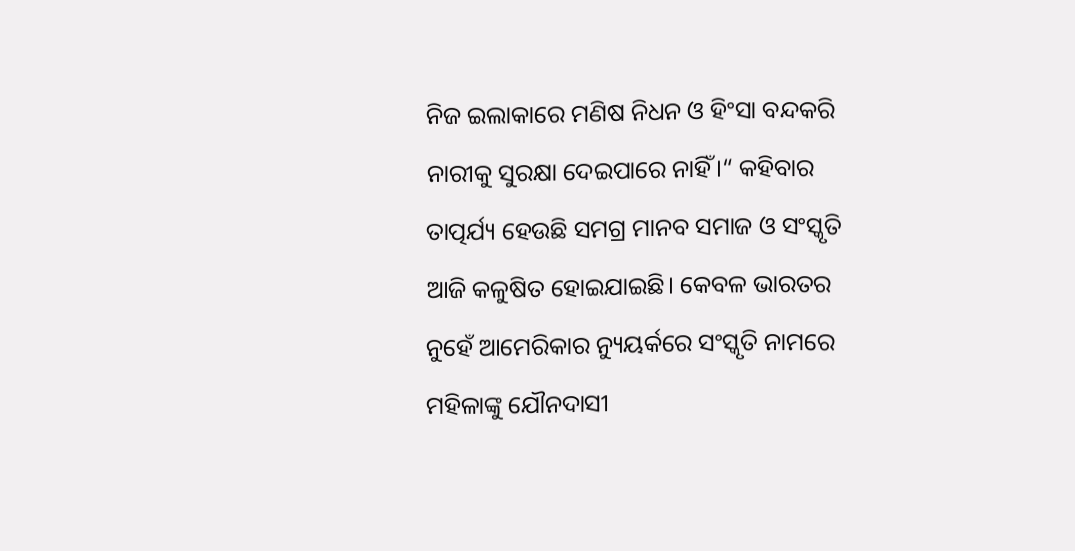ନିଜ ଇଲାକାରେ ମଣିଷ ନିଧନ ଓ ହିଂସା ବନ୍ଦକରି ନାରୀକୁ ସୁରକ୍ଷା ଦେଇପାରେ ନାହିଁ।“ କହିବାର ତାତ୍ପର୍ଯ୍ୟ ହେଉଛି ସମଗ୍ର ମାନବ ସମାଜ ଓ ସଂସ୍କୃତି ଆଜି କଳୁଷିତ ହୋଇଯାଇଛି। କେବଳ ଭାରତର ନୁହେଁ ଆମେରିକାର ନ୍ୟୁୟର୍କରେ ସଂସ୍କୃତି ନାମରେ ମହିଳାଙ୍କୁ ଯୌନଦାସୀ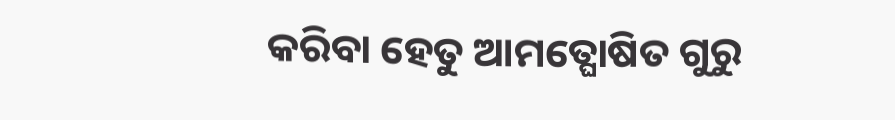କରିବା ହେତୁ ଆମତ୍ଘୋଷିତ ଗୁରୁ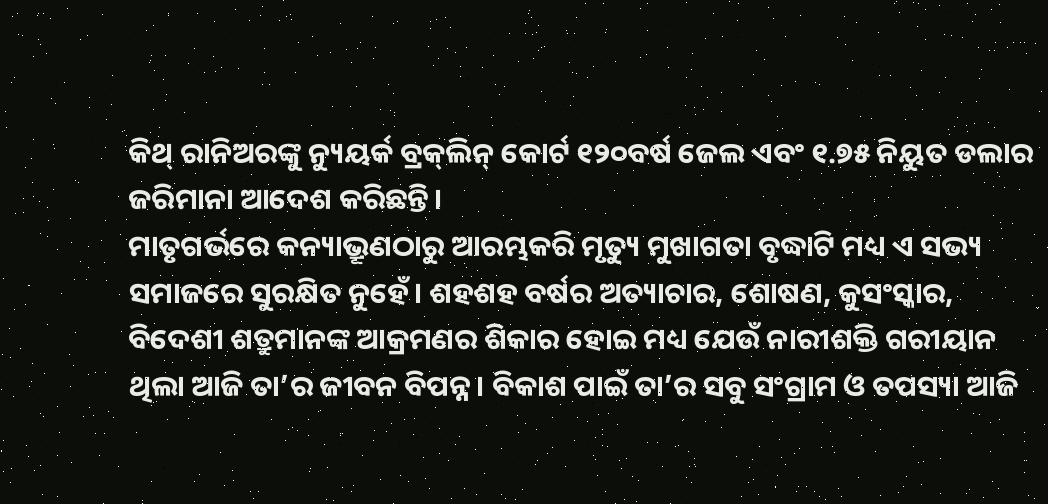କିଥ୍‌ ରାନିଅରଙ୍କୁ ନ୍ୟୁୟର୍କ ବ୍ରକ୍‌ଲିନ୍‌ କୋର୍ଟ ୧୨୦ବର୍ଷ ଜେଲ ଏବଂ ୧.୭୫ ନିୟୁତ ଡଲାର ଜରିମାନା ଆଦେଶ କରିଛନ୍ତି।
ମାତୃଗର୍ଭରେ କନ୍ୟାଭ୍ରୂଣଠାରୁ ଆରମ୍ଭକରି ମୃତ୍ୟୁ ମୁଖାଗତା ବୃଦ୍ଧାଟି ମଧ୍ୟ ଏ ସଭ୍ୟ ସମାଜରେ ସୁରକ୍ଷିତ ନୁହେଁ। ଶହଶହ ବର୍ଷର ଅତ୍ୟାଚାର, ଶୋଷଣ, କୁସଂସ୍କାର, ବିଦେଶୀ ଶତ୍ରୁମାନଙ୍କ ଆକ୍ରମଣର ଶିକାର ହୋଇ ମଧ୍ୟ ଯେଉଁ ନାରୀଶକ୍ତି ଗରୀୟାନ ଥିଲା ଆଜି ତା’ର ଜୀବନ ବିପନ୍ନ। ବିକାଶ ପାଇଁ ତା’ର ସବୁ ସଂଗ୍ରାମ ଓ ତପସ୍ୟା ଆଜି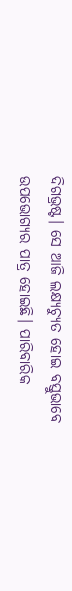ଦିଗଭ୍ରଷ୍ଟ। ସେ ଆଜି ଲକ୍ଷ୍ୟଚ୍ୟୁତ ହୋଇ ବସ୍ତୁଭାବେ ଉପଭୋଗ୍ୟର ପାତ୍ର ହୋଇଛି। ପାରିବାରିକ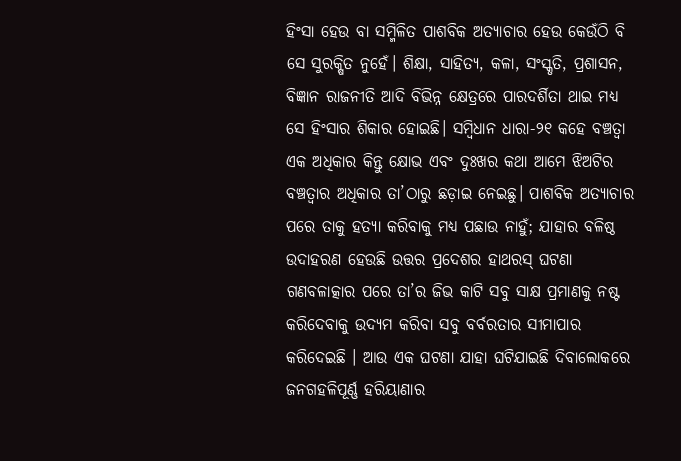ହିଂସା ହେଉ ବା ସମ୍ମିଳିତ ପାଶବିକ ଅତ୍ୟାଚାର ହେଉ କେଉଁଠି ବି ସେ ସୁରକ୍ଷିତ ନୁହେଁ। ଶିକ୍ଷା, ସାହିତ୍ୟ, କଳା, ସଂସ୍କୃତି, ପ୍ରଶାସନ, ବିଜ୍ଞାନ ରାଜନୀତି ଆଦି ବିଭିନ୍ନ କ୍ଷେତ୍ରରେ ପାରଦର୍ଶିତା ଥାଇ ମଧ୍ୟ ସେ ହିଂସାର ଶିକାର ହୋଇଛି। ସମ୍ବିଧାନ ଧାରା-୨୧ କହେ ବଞ୍ଚତ୍ବା ଏକ ଅଧିକାର କିନ୍ତୁ କ୍ଷୋଭ ଏବଂ ଦୁଃଖର କଥା ଆମେ ଝିଅଟିର ବଞ୍ଚତ୍ବାର ଅଧିକାର ତା’ଠାରୁ ଛଡ଼ାଇ ନେଇଛୁ। ପାଶବିକ ଅତ୍ୟାଚାର ପରେ ତାକୁ ହତ୍ୟା କରିବାକୁ ମଧ୍ୟ ପଛାଉ ନାହୁଁ; ଯାହାର ବଳିଷ୍ଠ ଉଦାହରଣ ହେଉଛି ଉତ୍ତର ପ୍ରଦେଶର ହାଥରସ୍‌ ଘଟଣା ଗଣବଳାତ୍କାର ପରେ ତା’ର ଜିଭ କାଟି ସବୁ ସାକ୍ଷ ପ୍ରମାଣକୁ ନଷ୍ଟ କରିଦେବାକୁ ଉଦ୍ୟମ କରିବା ସବୁ ବର୍ବରତାର ସୀମାପାର କରିଦେଇଛି । ଆଉ ଏକ ଘଟଣା ଯାହା ଘଟିଯାଇଛି ଦିବାଲୋକରେ ଜନଗହଳିପୂର୍ଣ୍ଣ ହରିୟାଣାର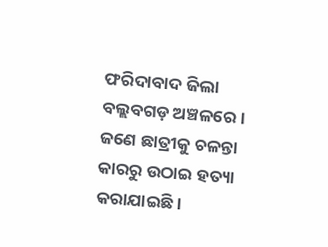ଫରିଦାବାଦ ଜିଲା ବଲ୍ଲବଗଡ଼ ଅଞ୍ଚଳରେ। ଜଣେ ଛାତ୍ରୀକୁ ଚଳନ୍ତା କାରରୁ ଉଠାଇ ହତ୍ୟା କରାଯାଇଛି।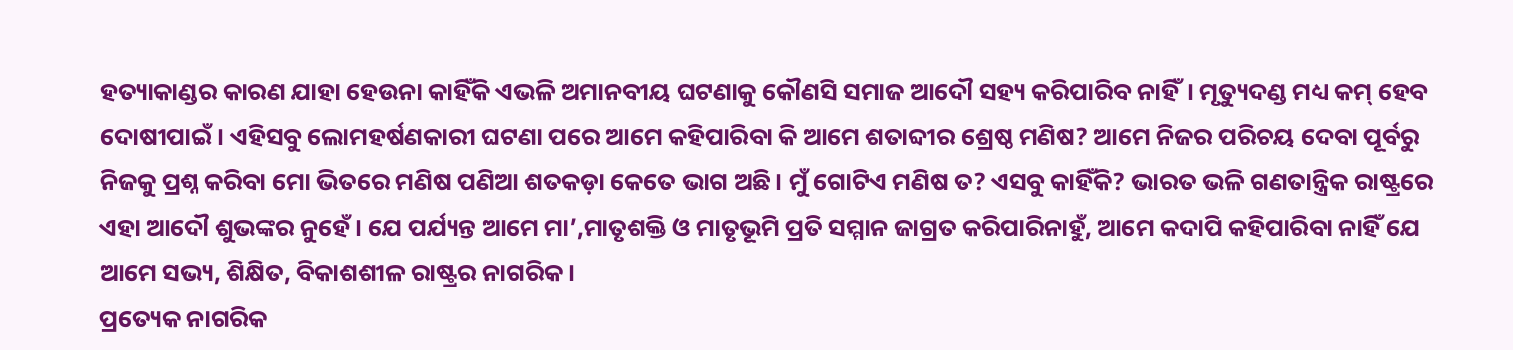ହତ୍ୟାକାଣ୍ଡର କାରଣ ଯାହା ହେଉନା କାହିଁକି ଏଭଳି ଅମାନବୀୟ ଘଟଣାକୁ କୌଣସି ସମାଜ ଆଦୌ ସହ୍ୟ କରିପାରିବ ନାହିଁ। ମୃତ୍ୟୁଦଣ୍ଡ ମଧ୍ୟ କମ୍‌ ହେବ ଦୋଷୀପାଇଁ। ଏହିସବୁ ଲୋମହର୍ଷଣକାରୀ ଘଟଣା ପରେ ଆମେ କହିପାରିବା କି ଆମେ ଶତାବ୍ଦୀର ଶ୍ରେଷ୍ଠ ମଣିଷ? ଆମେ ନିଜର ପରିଚୟ ଦେବା ପୂର୍ବରୁ ନିଜକୁ ପ୍ରଶ୍ନ କରିବା ମୋ ଭିତରେ ମଣିଷ ପଣିଆ ଶତକଡ଼ା କେତେ ଭାଗ ଅଛି। ମୁଁ ଗୋଟିଏ ମଣିଷ ତ? ଏସବୁ କାହିଁକି? ଭାରତ ଭଳି ଗଣତାନ୍ତ୍ରିକ ରାଷ୍ଟ୍ରରେ ଏହା ଆଦୌ ଶୁଭଙ୍କର ନୁହେଁ। ଯେ ପର୍ଯ୍ୟନ୍ତ ଆମେ ମା’,ମାତୃଶକ୍ତି ଓ ମାତୃଭୂମି ପ୍ରତି ସମ୍ମାନ ଜାଗ୍ରତ କରିପାରିନାହୁଁ, ଆମେ କଦାପି କହିପାରିବା ନାହିଁ ଯେ ଆମେ ସଭ୍ୟ, ଶିକ୍ଷିତ, ବିକାଶଶୀଳ ରାଷ୍ଟ୍ରର ନାଗରିକ।
ପ୍ରତ୍ୟେକ ନାଗରିକ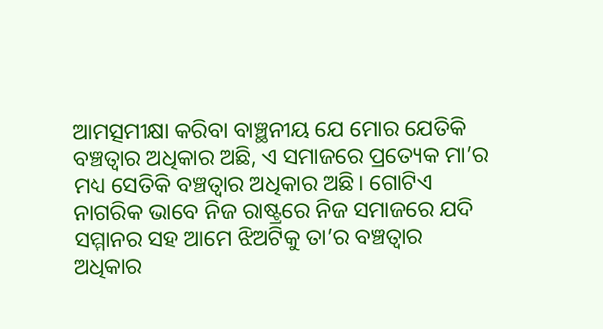ଆମତ୍ସମୀକ୍ଷା କରିବା ବାଞ୍ଛନୀୟ ଯେ ମୋର ଯେତିକି ବଞ୍ଚତ୍ବାର ଅଧିକାର ଅଛି, ଏ ସମାଜରେ ପ୍ରତ୍ୟେକ ମା’ର ମଧ୍ୟ ସେତିକି ବଞ୍ଚତ୍ବାର ଅଧିକାର ଅଛି। ଗୋଟିଏ ନାଗରିକ ଭାବେ ନିଜ ରାଷ୍ଟ୍ରରେ ନିଜ ସମାଜରେ ଯଦି ସମ୍ମାନର ସହ ଆମେ ଝିଅଟିକୁ ତା’ର ବଞ୍ଚତ୍ବାର ଅଧିକାର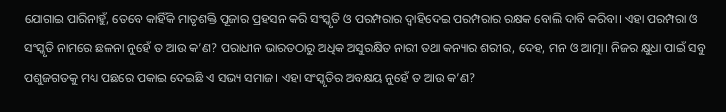ଯୋଗାଇ ପାରିନାହୁଁ, ତେବେ କାହିଁକି ମାତୃଶକ୍ତି ପୂଜାର ପ୍ରହସନ କରି ସଂସ୍କୃତି ଓ ପରମ୍ପରାର ଦ୍ୱାହିଦେଇ ପରମ୍ପରାର ରକ୍ଷକ ବୋଲି ଦାବି କରିବା। ଏହା ପରମ୍ପରା ଓ ସଂସ୍କୃତି ନାମରେ ଛଳନା ନୁହେଁ ତ ଆଉ କ’ଣ? ପରାଧୀନ ଭାରତଠାରୁ ଅଧିକ ଅସୁରକ୍ଷିତ ନାରୀ ତଥା କନ୍ୟାର ଶରୀର, ଦେହ, ମନ ଓ ଆତ୍ମା। ନିଜର କ୍ଷୁଧା ପାଇଁ ସବୁ ପଶୁଜଗତକୁ ମଧ୍ୟ ପଛରେ ପକାଇ ଦେଇଛି ଏ ସଭ୍ୟ ସମାଜ। ଏହା ସଂସ୍କୃତିର ଅବକ୍ଷୟ ନୁହେଁ ତ ଆଉ କ’ଣ?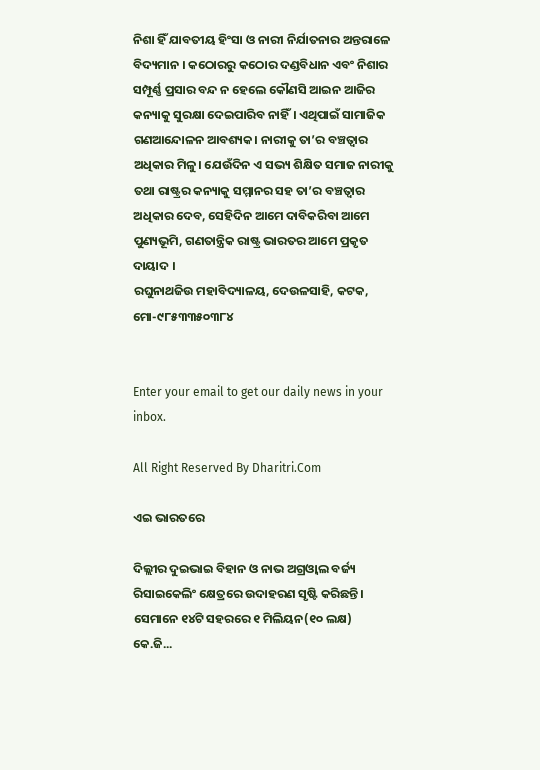ନିଶା ହିଁ ଯାବତୀୟ ହିଂସା ଓ ନାରୀ ନିର୍ଯାତନାର ଅନ୍ତରାଳେ ବିଦ୍ୟମାନ । କଠୋରରୁ କଠୋର ଦଣ୍ଡବିଧାନ ଏବଂ ନିଶାର ସମ୍ପୂର୍ଣ୍ଣ ପ୍ରସାର ବନ୍ଦ ନ ହେଲେ କୌଣସି ଆଇନ ଆଜିର କନ୍ୟାକୁ ସୁରକ୍ଷା ଦେଇପାରିବ ନାହିଁ। ଏଥିପାଇଁ ସାମାଜିକ ଗଣଆନ୍ଦୋଳନ ଆବଶ୍ୟକ। ନାରୀକୁ ତା’ର ବଞ୍ଚତ୍ବାର ଅଧିକାର ମିଳୁ। ଯେଉଁଦିନ ଏ ସଭ୍ୟ ଶିକ୍ଷିତ ସମାଜ ନାରୀକୁ ତଥା ରାଷ୍ଟ୍ରର କନ୍ୟାକୁ ସମ୍ମାନର ସହ ତା’ର ବଞ୍ଚତ୍ବାର ଅଧିକାର ଦେବ, ସେହିଦିନ ଆମେ ଦାବିକରିବା ଆମେ ପୁଣ୍ୟଭୂମି, ଗଣତାନ୍ତ୍ରିକ ରାଷ୍ଟ୍ର ଭାରତର ଆମେ ପ୍ରକୃତ ଦାୟାଦ ।
ରଘୁନାଥଜିଉ ମହାବିଦ୍ୟାଳୟ, ଦେଉଳସାହି, କଟକ, ମୋ-୯୮୫୩୩୫୦୩୮୪


Enter your email to get our daily news in your inbox.

All Right Reserved By Dharitri.Com

ଏଇ ଭାରତରେ

ଦିଲ୍ଲୀର ଦୁଇଭାଇ ବିହାନ ଓ ନାଭ ଅଗ୍ରଓ୍ୱାଲ ବର୍ଜ୍ୟ ରିସାଇକେଲିଂ କ୍ଷେତ୍ରରେ ଉଦାହରଣ ସୃଷ୍ଟି କରିଛନ୍ତି। ସେମାନେ ୧୪ଟି ସହରରେ ୧ ମିଲିୟନ(୧୦ ଲକ୍ଷ) କେ.ଜି...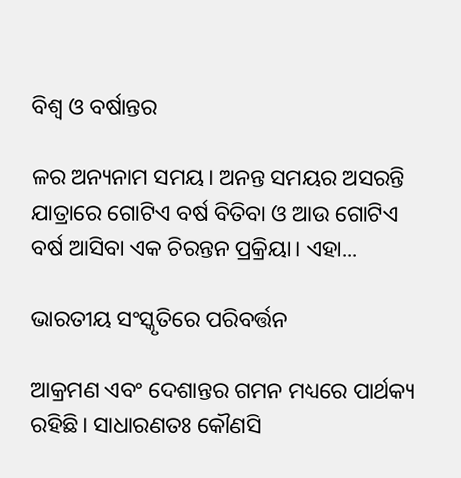ବିଶ୍ୱ ଓ ବର୍ଷାନ୍ତର

ଳର ଅନ୍ୟନାମ ସମୟ। ଅନନ୍ତ ସମୟର ଅସରନ୍ତି ଯାତ୍ରାରେ ଗୋଟିଏ ବର୍ଷ ବିତିବା ଓ ଆଉ ଗୋଟିଏ ବର୍ଷ ଆସିବା ଏକ ଚିରନ୍ତନ ପ୍ରକ୍ରିୟା। ଏହା...

ଭାରତୀୟ ସଂସ୍କୃତିରେ ପରିବର୍ତ୍ତନ

ଆକ୍ରମଣ ଏବଂ ଦେଶାନ୍ତର ଗମନ ମଧ୍ୟରେ ପାର୍ଥକ୍ୟ ରହିଛି। ସାଧାରଣତଃ କୌଣସି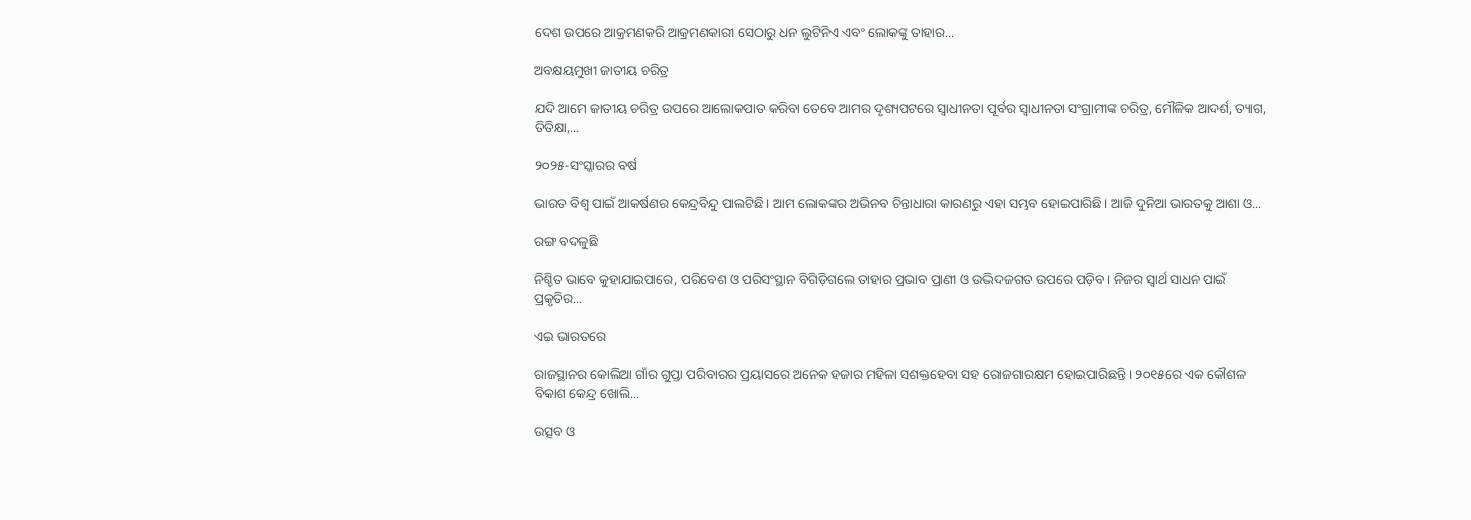ଦେଶ ଉପରେ ଆକ୍ରମଣକରି ଆକ୍ରମଣକାରୀ ସେଠାରୁ ଧନ ଲୁଟିନିଏ ଏବଂ ଲୋକଙ୍କୁ ତାହାର...

ଅବକ୍ଷୟମୁଖୀ ଜାତୀୟ ଚରିତ୍ର

ଯଦି ଆମେ ଜାତୀୟ ଚରିତ୍ର ଉପରେ ଆଲୋକପାତ କରିବା ତେବେ ଆମର ଦୃଶ୍ୟପଟରେ ସ୍ବାଧୀନତା ପୂର୍ବର ସ୍ବାଧୀନତା ସଂଗ୍ରାମୀଙ୍କ ଚରିତ୍ର, ମୌଳିକ ଆଦର୍ଶ, ତ୍ୟାଗ, ତିତିକ୍ଷା,...

୨୦୨୫-ସଂସ୍କାରର ବର୍ଷ

ଭାରତ ବିଶ୍ୱ ପାଇଁ ଆକର୍ଷଣର କେନ୍ଦ୍ରବିନ୍ଦୁ ପାଲଟିଛି। ଆମ ଲୋକଙ୍କର ଅଭିନବ ଚିନ୍ତାଧାରା କାରଣରୁ ଏହା ସମ୍ଭବ ହୋଇପାରିଛି। ଆଜି ଦୁନିଆ ଭାରତକୁ ଆଶା ଓ...

ରଙ୍ଗ ବଦଳୁଛି

ନିଶ୍ଚିତ ଭାବେ କୁହାଯାଇପାରେ, ପରିବେଶ ଓ ପରିସଂସ୍ଥାନ ବିଗିଡ଼ିଗଲେ ତାହାର ପ୍ରଭାବ ପ୍ରାଣୀ ଓ ଉଦ୍ଭିଦଜଗତ ଉପରେ ପଡ଼ିବ। ନିଜର ସ୍ବାର୍ଥ ସାଧନ ପାଇଁ ପ୍ରକୃତିର...

ଏଇ ଭାରତରେ

ରାଜସ୍ଥାନର କୋଲିଆ ଗାଁର ଗୁପ୍ତା ପରିବାରର ପ୍ରୟାସରେ ଅନେକ ହଜାର ମହିଳା ସଶକ୍ତହେବା ସହ ରୋଜଗାରକ୍ଷମ ହୋଇପାରିଛନ୍ତି। ୨୦୧୫ରେ ଏକ କୌଶଳ ବିକାଶ କେନ୍ଦ୍ର ଖୋଲି...

ଉତ୍ସବ ଓ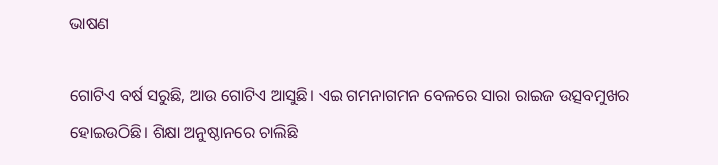ଭାଷଣ

ଗୋଟିଏ ବର୍ଷ ସରୁଛି, ଆଉ ଗୋଟିଏ ଆସୁଛି। ଏଇ ଗମନାଗମନ ବେଳରେ ସାରା ରାଇଜ ଉତ୍ସବମୁଖର ହୋଇଉଠିଛି। ଶିକ୍ଷା ଅନୁଷ୍ଠାନରେ ଚାଲିଛି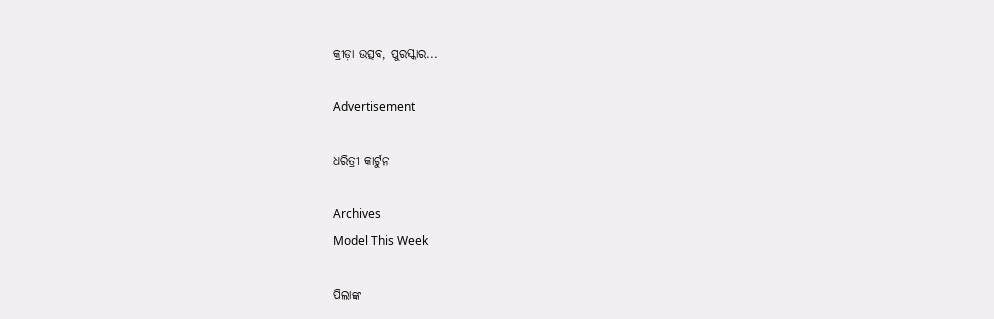କ୍ରୀଡ଼ା ଉତ୍ସବ, ପୁରସ୍କାର...

Advertisement

ଧରିତ୍ରୀ କାର୍ଟୁନ

Archives
Model This Week

ପିଲାଙ୍କ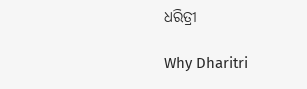ଧରିତ୍ରୀ

Why Dharitri